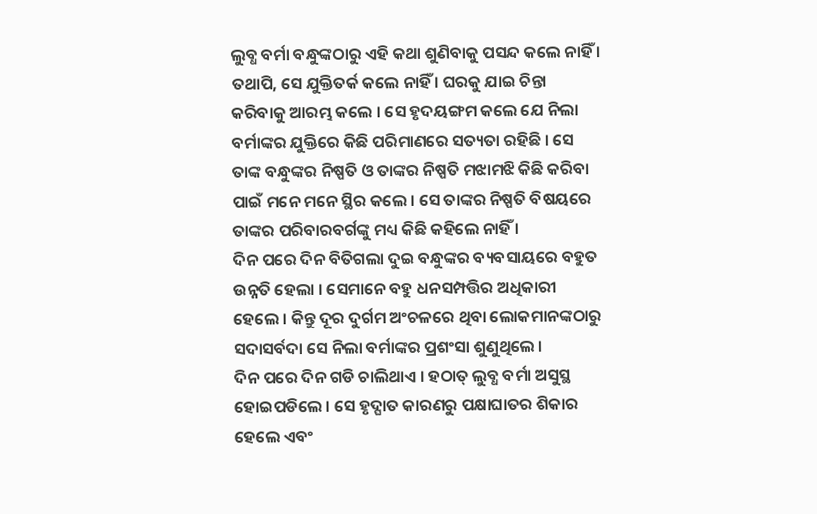ଲୁବ୍ଧ ବର୍ମା ବନ୍ଧୁଙ୍କଠାରୁ ଏହି କଥା ଶୁଣିବାକୁ ପସନ୍ଦ କଲେ ନାହିଁ । ତଥାପି, ସେ ଯୁକ୍ତିତର୍କ କଲେ ନାହିଁ । ଘରକୁ ଯାଇ ଚିନ୍ତା କରିବାକୁ ଆରମ୍ଭ କଲେ । ସେ ହୃଦୟଙ୍ଗମ କଲେ ଯେ ନିଲା ବର୍ମାଙ୍କର ଯୁକ୍ତିରେ କିଛି ପରିମାଣରେ ସତ୍ୟତା ରହିଛି । ସେ ତାଙ୍କ ବନ୍ଧୁଙ୍କର ନିଷ୍ପତି ଓ ତାଙ୍କର ନିଷ୍ପତି ମଝାମଝି କିଛି କରିବା ପାଇଁ ମନେ ମନେ ସ୍ଥିର କଲେ । ସେ ତାଙ୍କର ନିଷ୍ପତି ବିଷୟରେ ତାଙ୍କର ପରିବାରବର୍ଗଙ୍କୁ ମଧ୍ୟ କିଛି କହିଲେ ନାହିଁ ।
ଦିନ ପରେ ଦିନ ବିତିଗଲା ଦୁଇ ବନ୍ଧୁଙ୍କର ବ୍ୟବସାୟରେ ବହୁତ ଉନ୍ନତି ହେଲା । ସେମାନେ ବହୁ ଧନସମ୍ପତ୍ତିର ଅଧିକାରୀ ହେଲେ । କିନ୍ତୁ ଦୂର ଦୁର୍ଗମ ଅଂଚଳରେ ଥିବା ଲୋକମାନଙ୍କଠାରୁ ସଦାସର୍ବଦା ସେ ନିଲା ବର୍ମାଙ୍କର ପ୍ରଶଂସା ଶୁଣୁଥିଲେ ।
ଦିନ ପରେ ଦିନ ଗଡି ଚାଲିଥାଏ । ହଠାତ୍ ଲୁବ୍ଧ ବର୍ମା ଅସୁସ୍ଥ ହୋଇପଡିଲେ । ସେ ହୃଦ୍ଘାତ କାରଣରୁ ପକ୍ଷାଘାତର ଶିକାର ହେଲେ ଏବଂ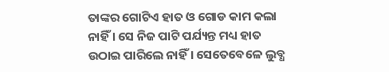ତାଙ୍କର ଗୋଟିଏ ହାତ ଓ ଗୋଡ କାମ କଲା ନାହିଁ । ସେ ନିଜ ପାଟି ପର୍ଯ୍ୟନ୍ତ ମଧ୍ୟ ହାତ ଉଠାଇ ପାରିଲେ ନାହିଁ । ସେତେବେଳେ ଲୁବ୍ଧ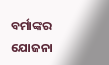ବର୍ମାଙ୍କର ଯୋଜନା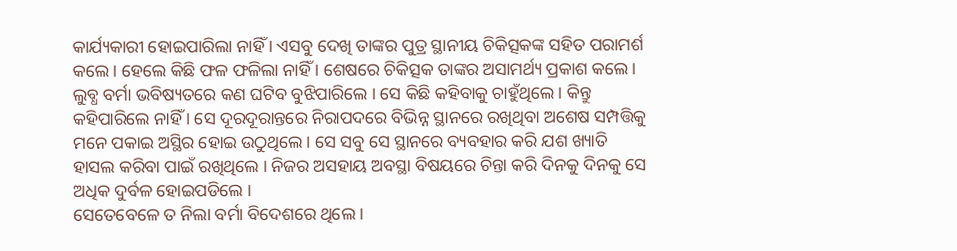କାର୍ଯ୍ୟକାରୀ ହୋଇପାରିଲା ନାହିଁ । ଏସବୁ ଦେଖି ତାଙ୍କର ପୁତ୍ର ସ୍ଥାନୀୟ ଚିକିତ୍ସକଙ୍କ ସହିତ ପରାମର୍ଶ କଲେ । ହେଲେ କିଛି ଫଳ ଫଳିଲା ନାହିଁ । ଶେଷରେ ଚିକିତ୍ସକ ତାଙ୍କର ଅସାମର୍ଥ୍ୟ ପ୍ରକାଶ କଲେ ।
ଲୁବ୍ଧ ବର୍ମା ଭବିଷ୍ୟତରେ କଣ ଘଟିବ ବୁଝିପାରିଲେ । ସେ କିଛି କହିବାକୁ ଚାହୁଁଥିଲେ । କିନ୍ତୁ କହିପାରିଲେ ନାହିଁ । ସେ ଦୂରଦୂରାନ୍ତରେ ନିରାପଦରେ ବିଭିନ୍ନ ସ୍ଥାନରେ ରଖିଥିବା ଅଶେଷ ସମ୍ପତ୍ତିକୁ ମନେ ପକାଇ ଅସ୍ଥିର ହୋଇ ଉଠୁଥିଲେ । ସେ ସବୁ ସେ ସ୍ଥାନରେ ବ୍ୟବହାର କରି ଯଶ ଖ୍ୟାତି ହାସଲ କରିବା ପାଇଁ ରଖିଥିଲେ । ନିଜର ଅସହାୟ ଅବସ୍ଥା ବିଷୟରେ ଚିନ୍ତା କରି ଦିନକୁ ଦିନକୁ ସେ ଅଧିକ ଦୁର୍ବଳ ହୋଇପଡିଲେ ।
ସେତେବେଳେ ତ ନିଲା ବର୍ମା ବିଦେଶରେ ଥିଲେ ।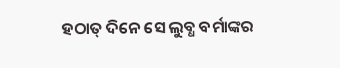ହଠାତ୍ ଦିନେ ସେ ଲୁବ୍ଧ ବର୍ମାଙ୍କର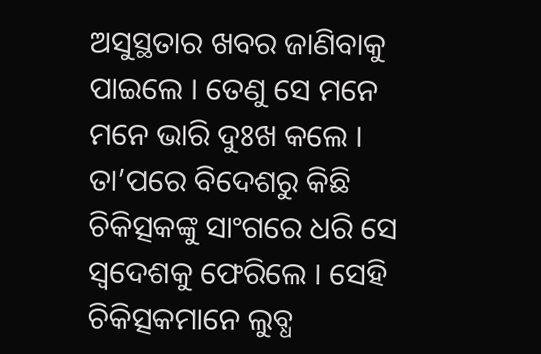ଅସୁସ୍ଥତାର ଖବର ଜାଣିବାକୁ ପାଇଲେ । ତେଣୁ ସେ ମନେ ମନେ ଭାରି ଦୁଃଖ କଲେ । ତା’ପରେ ବିଦେଶରୁ କିଛି ଚିକିତ୍ସକଙ୍କୁ ସାଂଗରେ ଧରି ସେ ସ୍ୱଦେଶକୁ ଫେରିଲେ । ସେହି ଚିକିତ୍ସକମାନେ ଲୁବ୍ଧ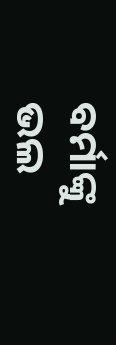ବର୍ମାଙ୍କୁ ଭଲ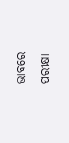ଭାବରେ ପରୀକ୍ଷା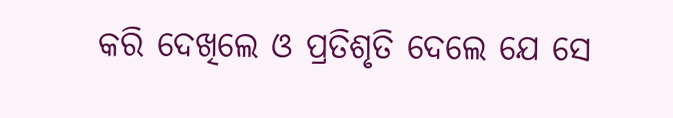କରି ଦେଖିଲେ ଓ ପ୍ରତିଶୃତି ଦେଲେ ଯେ ସେ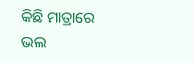କିଛି ମାତ୍ରାରେ ଭଲ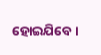ହୋଇଯିବେ ।